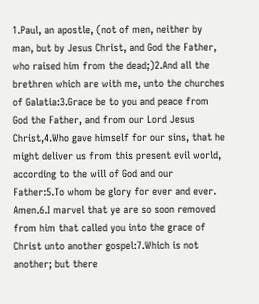1.Paul, an apostle, (not of men, neither by man, but by Jesus Christ, and God the Father, who raised him from the dead;)2.And all the brethren which are with me, unto the churches of Galatia:3.Grace be to you and peace from God the Father, and from our Lord Jesus Christ,4.Who gave himself for our sins, that he might deliver us from this present evil world, according to the will of God and our Father:5.To whom be glory for ever and ever. Amen.6.I marvel that ye are so soon removed from him that called you into the grace of Christ unto another gospel:7.Which is not another; but there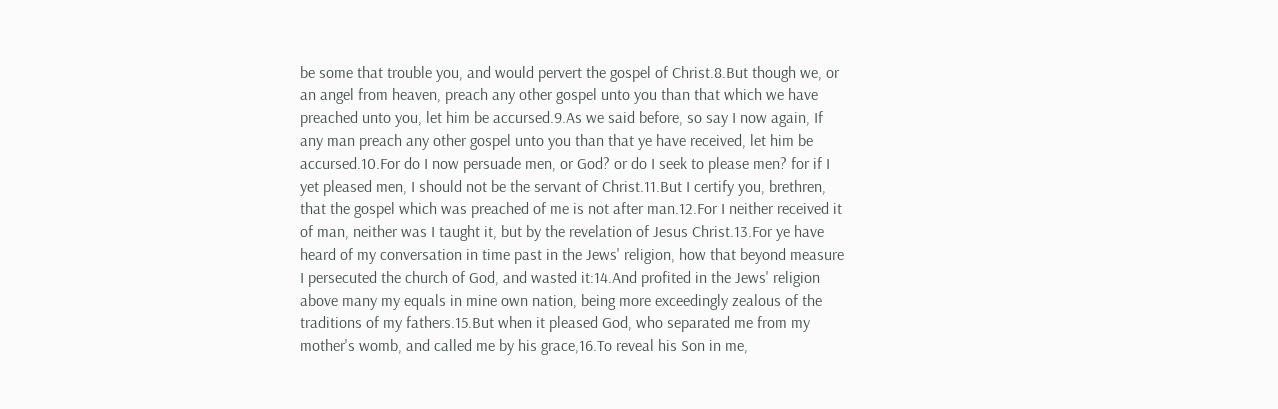be some that trouble you, and would pervert the gospel of Christ.8.But though we, or an angel from heaven, preach any other gospel unto you than that which we have preached unto you, let him be accursed.9.As we said before, so say I now again, If any man preach any other gospel unto you than that ye have received, let him be accursed.10.For do I now persuade men, or God? or do I seek to please men? for if I yet pleased men, I should not be the servant of Christ.11.But I certify you, brethren, that the gospel which was preached of me is not after man.12.For I neither received it of man, neither was I taught it, but by the revelation of Jesus Christ.13.For ye have heard of my conversation in time past in the Jews' religion, how that beyond measure I persecuted the church of God, and wasted it:14.And profited in the Jews' religion above many my equals in mine own nation, being more exceedingly zealous of the traditions of my fathers.15.But when it pleased God, who separated me from my mother's womb, and called me by his grace,16.To reveal his Son in me,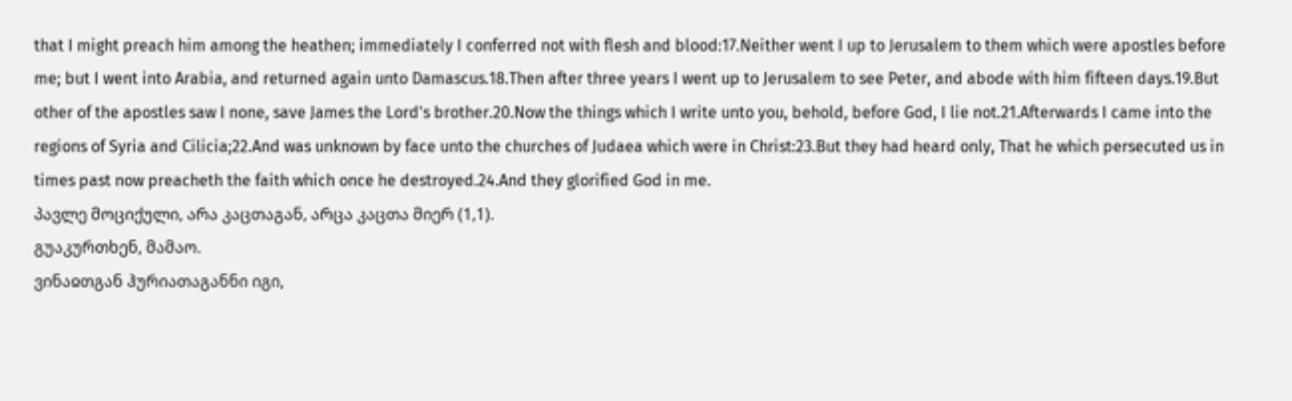that I might preach him among the heathen; immediately I conferred not with flesh and blood:17.Neither went I up to Jerusalem to them which were apostles before me; but I went into Arabia, and returned again unto Damascus.18.Then after three years I went up to Jerusalem to see Peter, and abode with him fifteen days.19.But other of the apostles saw I none, save James the Lord's brother.20.Now the things which I write unto you, behold, before God, I lie not.21.Afterwards I came into the regions of Syria and Cilicia;22.And was unknown by face unto the churches of Judaea which were in Christ:23.But they had heard only, That he which persecuted us in times past now preacheth the faith which once he destroyed.24.And they glorified God in me.
პავლე მოციქული, არა კაცთაგან, არცა კაცთა მიერ (1,1).
გუაკურთხენ, მამაო.
ვინაჲთგან ჰურიათაგანნი იგი,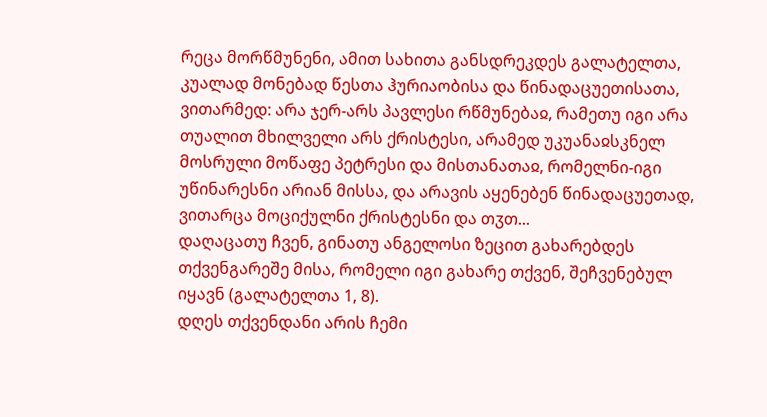რეცა მორწმუნენი, ამით სახითა განსდრეკდეს გალატელთა, კუალად მონებად წესთა ჰურიაობისა და წინადაცუეთისათა, ვითარმედ: არა ჯერ-არს პავლესი რწმუნებაჲ, რამეთუ იგი არა თუალით მხილველი არს ქრისტესი, არამედ უკუანაჲსკნელ მოსრული მოწაფე პეტრესი და მისთანათაჲ, რომელნი-იგი უწინარესნი არიან მისსა, და არავის აყენებენ წინადაცუეთად, ვითარცა მოციქულნი ქრისტესნი და თჳთ...
დაღაცათუ ჩვენ, გინათუ ანგელოსი ზეცით გახარებდეს თქვენგარეშე მისა, რომელი იგი გახარე თქვენ, შეჩვენებულ იყავნ (გალატელთა 1, 8).
დღეს თქვენდანი არის ჩემი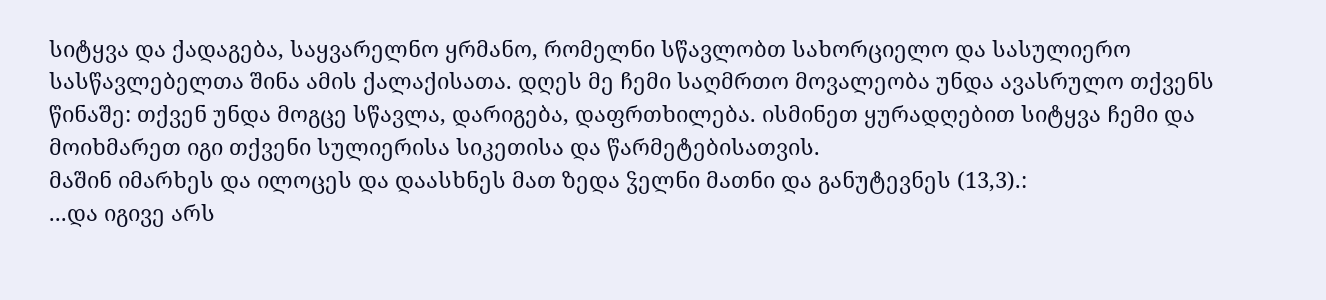სიტყვა და ქადაგება, საყვარელნო ყრმანო, რომელნი სწავლობთ სახორციელო და სასულიერო სასწავლებელთა შინა ამის ქალაქისათა. დღეს მე ჩემი საღმრთო მოვალეობა უნდა ავასრულო თქვენს წინაშე: თქვენ უნდა მოგცე სწავლა, დარიგება, დაფრთხილება. ისმინეთ ყურადღებით სიტყვა ჩემი და მოიხმარეთ იგი თქვენი სულიერისა სიკეთისა და წარმეტებისათვის.
მაშინ იმარხეს და ილოცეს და დაასხნეს მათ ზედა ჴელნი მათნი და განუტევნეს (13,3).:
...და იგივე არს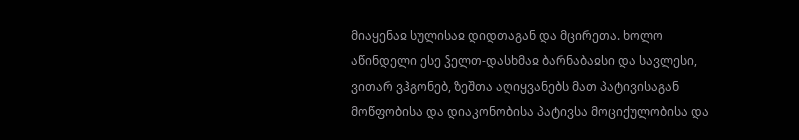მიაყენაჲ სულისაჲ დიდთაგან და მცირეთა. ხოლო აწინდელი ესე ჴელთ-დასხმაჲ ბარნაბაჲსი და სავლესი, ვითარ ვჰგონებ, ზეშთა აღიყვანებს მათ პატივისაგან მოწფობისა და დიაკონობისა პატივსა მოციქულობისა და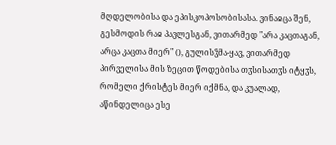მღდელობისა და ეპისკოპოსობისასა. ვინაჲცა შენ, გესმოდის რაჲ პავლესგან, ვითარმედ "არა კაცთაგან, არცა კაცთა მიერ" (), გულისჴმა-ყავ, ვითარმედ პირველისა მის ზეცით წოდებისა თჳსისათჳს იტყჳს, რომელი ქრისტეს მიერ იქმნა, და კუალად, აწინდელიცა ესე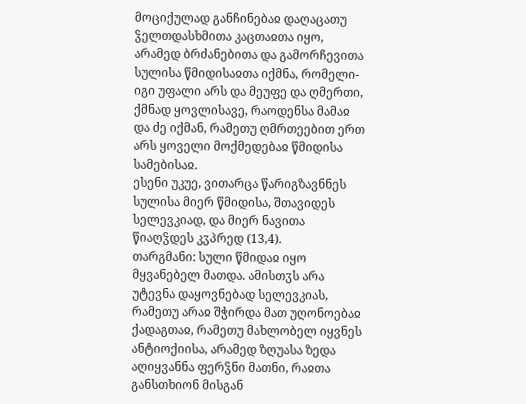მოციქულად განჩინებაჲ დაღაცათუ ჴელთდასხმითა კაცთაჲთა იყო, არამედ ბრძანებითა და გამორჩევითა სულისა წმიდისაჲთა იქმნა, რომელი-იგი უფალი არს და მეუფე და ღმერთი, ქმნად ყოვლისავე, რაოდენსა მამაჲ და ძე იქმან, რამეთუ ღმრთეებით ერთ არს ყოველი მოქმედებაჲ წმიდისა სამებისაჲ.
ესენი უკუე, ვითარცა წარიგზავნნეს სულისა მიერ წმიდისა, შთავიდეს სელევკიად, და მიერ ნავითა წიაღჴდეს კჳპრედ (13,4).
თარგმანი: სული წმიდაჲ იყო მყვანებელ მათდა. ამისთჳს არა უტევნა დაყოვნებად სელევკიას, რამეთუ არაჲ შჭირდა მათ უღონოებაჲ ქადაგთაჲ, რამეთუ მახლობელ იყვნეს ანტიოქიისა, არამედ ზღუასა ზედა აღიყვანნა ფერჴნი მათნი, რაჲთა განსთხიონ მისგან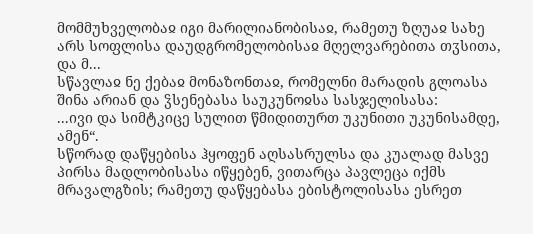მომმუხველობაჲ იგი მარილიანობისაჲ, რამეთუ ზღუაჲ სახე არს სოფლისა დაუდგრომელობისაჲ მღელვარებითა თჳსითა, და მ...
სწავლაჲ ნე ქებაჲ მონაზონთაჲ, რომელნი მარადის გლოასა შინა არიან და ჴსენებასა საუკუნოჲსა სასჯელისასა:
...ივი და სიმტკიცე სულით წმიდითურთ უკუნითი უკუნისამდე, ამენ“.
სწორად დაწყებისა ჰყოფენ აღსასრულსა და კუალად მასვე პირსა მადლობისასა იწყებენ, ვითარცა პავლეცა იქმს მრავალგზის; რამეთუ დაწყებასა ებისტოლისასა ესრეთ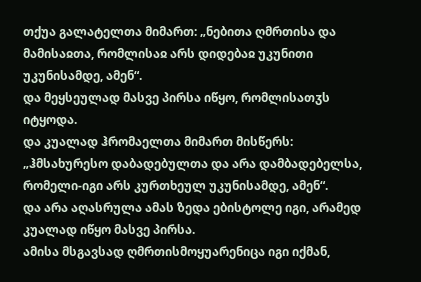თქუა გალატელთა მიმართ: „ნებითა ღმრთისა და მამისაჲთა, რომლისაჲ არს დიდებაჲ უკუნითი უკუნისამდე, ამენ“.
და მეყსეულად მასვე პირსა იწყო, რომლისათჳს იტყოდა.
და კუალად ჰრომაელთა მიმართ მისწერს: „ჰმსახურესო დაბადებულთა და არა დამბადებელსა, რომელი-იგი არს კურთხეულ უკუნისამდე, ამენ“.
და არა აღასრულა ამას ზედა ებისტოლე იგი, არამედ კუალად იწყო მასვე პირსა.
ამისა მსგავსად ღმრთისმოყუარენიცა იგი იქმან,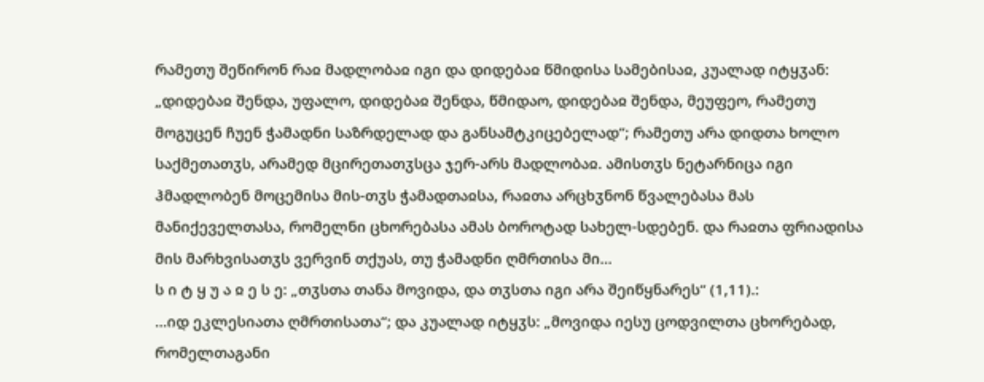რამეთუ შეწირონ რაჲ მადლობაჲ იგი და დიდებაჲ წმიდისა სამებისაჲ, კუალად იტყჳან: „დიდებაჲ შენდა, უფალო, დიდებაჲ შენდა, წმიდაო, დიდებაჲ შენდა, მეუფეო, რამეთუ მოგუცენ ჩუენ ჭამადნი საზრდელად და განსამტკიცებელად“; რამეთუ არა დიდთა ხოლო საქმეთათჳს, არამედ მცირეთათჳსცა ჯერ-არს მადლობაჲ. ამისთჳს ნეტარნიცა იგი ჰმადლობენ მოცემისა მის-თჳს ჭამადთაჲსა, რაჲთა არცხჳნონ წვალებასა მას მანიქეველთასა, რომელნი ცხორებასა ამას ბოროტად სახელ-სდებენ. და რაჲთა ფრიადისა მის მარხვისათჳს ვერვინ თქუას, თუ ჭამადნი ღმრთისა მი...
ს ი ტ ყ უ ა ჲ ე ს ე: „თჳსთა თანა მოვიდა, და თჳსთა იგი არა შეიწყნარეს“ (1,11).:
...იდ ეკლესიათა ღმრთისათა“; და კუალად იტყჳს: „მოვიდა იესუ ცოდვილთა ცხორებად, რომელთაგანი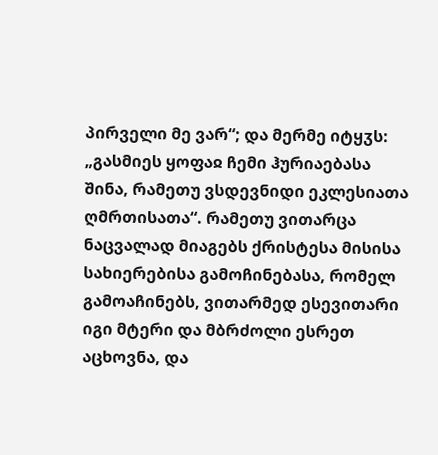პირველი მე ვარ“; და მერმე იტყჳს: „გასმიეს ყოფაჲ ჩემი ჰურიაებასა შინა, რამეთუ ვსდევნიდი ეკლესიათა ღმრთისათა“. რამეთუ ვითარცა ნაცვალად მიაგებს ქრისტესა მისისა სახიერებისა გამოჩინებასა, რომელ გამოაჩინებს, ვითარმედ ესევითარი იგი მტერი და მბრძოლი ესრეთ აცხოვნა, და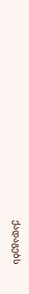ქადაგებს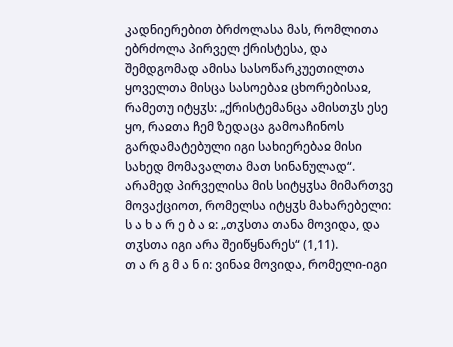კადნიერებით ბრძოლასა მას, რომლითა ებრძოლა პირველ ქრისტესა, და შემდგომად ამისა სასოწარკუეთილთა ყოველთა მისცა სასოებაჲ ცხორებისაჲ, რამეთუ იტყჳს: „ქრისტემანცა ამისთჳს ესე ყო, რაჲთა ჩემ ზედაცა გამოაჩინოს გარდამატებული იგი სახიერებაჲ მისი სახედ მომავალთა მათ სინანულად“. არამედ პირველისა მის სიტყჳსა მიმართვე მოვაქციოთ, რომელსა იტყჳს მახარებელი:
ს ა ხ ა რ ე ბ ა ჲ: „თჳსთა თანა მოვიდა, და თჳსთა იგი არა შეიწყნარეს“ (1,11).
თ ა რ გ მ ა ნ ი: ვინაჲ მოვიდა, რომელი-იგი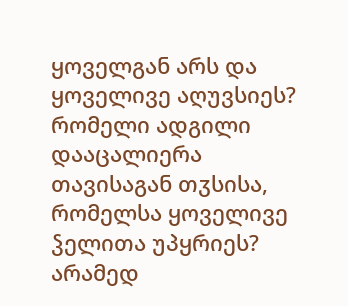ყოველგან არს და ყოველივე აღუვსიეს? რომელი ადგილი დააცალიერა თავისაგან თჳსისა, რომელსა ყოველივე ჴელითა უპყრიეს? არამედ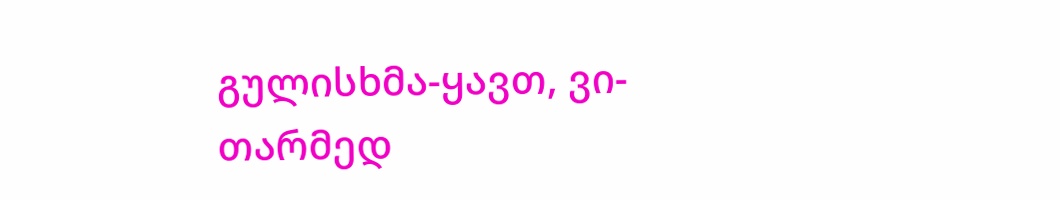გულისხმა-ყავთ, ვი-თარმედ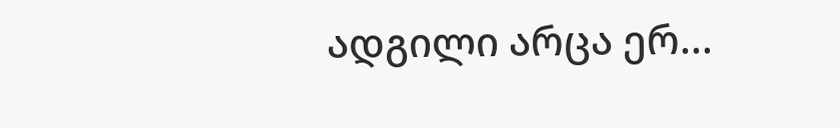ადგილი არცა ერ...